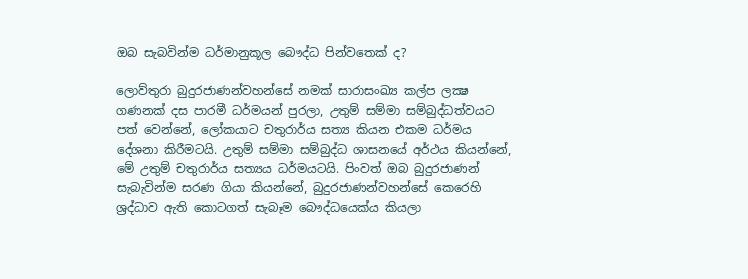ඔබ සැබවින්ම ධර්මානුකූල බෞද්ධ පින්වතෙක් ද?

ලොව්තුරා බුදුරජාණන්වහන්සේ නමක් සාරාසංඛ්‍ය කල්ප ලක්‍ෂ ගණනක් දස පාරමී ධර්මයන් පුරලා, උතුම් සම්මා සම්බුද්ධත්වයට පත් වෙන්නේ, ලෝකයාට චතුරාර්ය සත්‍ය කියන එකම ධර්මය දේශනා කිරීමටයි. උතුම් සම්මා සම්බුද්ධ ශාසනයේ අර්ථය කියන්නේ, මේ උතුම් චතුරාර්ය සත්‍යය ධර්මයටයි. පිංවත් ඔබ බුදුරජාණන් සැබැවින්ම සරණ ගියා කියන්නේ, බුදුරජාණන්වහන්සේ කෙරෙහි ශ්‍රද්ධාව ඇති කොටගත් සැබෑම බෞද්ධයෙක්ය කියලා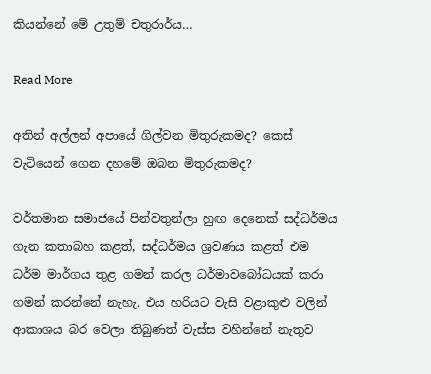කියන්නේ මේ උතුම් චතුරාර්ය…

Read More

අතින් අල්ලන් අපායේ ගිල්වන මිතුරුකමද? කෙස් වැටියෙන් ගෙන දහමේ ඔබන මිතුරුකමද?

වර්තමාන සමාජයේ පින්වතුන්ලා හුඟ දෙනෙක් සද්ධර්මය ගැන කතාබහ කළත්, සද්ධර්මය ශ්‍රවණය කළත් එම ධර්ම මාර්ගය තුළ ගමන් කරල ධර්මාවබෝධයක් කරා ගමන් කරන්නේ නැහැ. එය හරියට වැසි වළාකුළු වලින් ආකාශය බර වෙලා තිබුණත් වැස්ස වහින්නේ නැතුව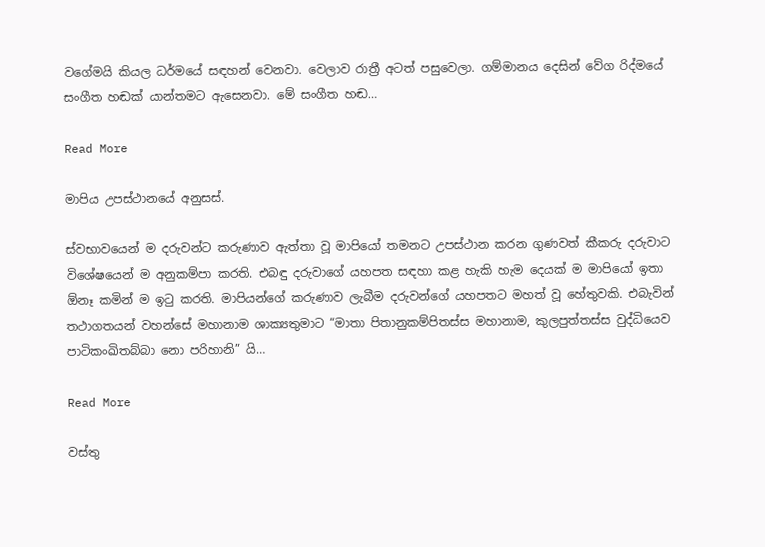වගේමයි කියල ධර්මයේ සඳහන් වෙනවා. වෙලාව රාත්‍රී අටත් පසුවෙලා. ගම්මානය දෙසින් වේග රිද්මයේ සංගීත හඬක් යාන්තමට ඇසෙනවා. මේ සංගීත හඬ…

Read More

මාපිය උපස්ථානයේ අනුසස්.

ස්වභාවයෙන් ම දරුවන්ට කරුණාව ඇත්තා වූ මාපියෝ තමනට උපස්ථාන කරන ගුණවත් කීකරු දරුවාට විශේෂයෙන් ම අනුකම්පා කරති. එබඳු දරුවාගේ යහපත සඳහා කළ හැකි හැම දෙයක් ම මාපියෝ ඉතා ඕනෑ කමින් ම ඉටු කරති. මාපියන්ගේ කරුණාව ලැබීම දරුවන්ගේ යහපතට මහත් වූ හේතුවකි. එබැවින් තථාගතයන් වහන්සේ මහානාම ශාක්‍යතුමාට “මාතා පිතානුකම්පිතස්ස මහානාම, කුලපුත්තස්ස වුද්ධියෙව පාටිකංඛිතබ්බා නො පරිහානි” යි…

Read More

වස්තු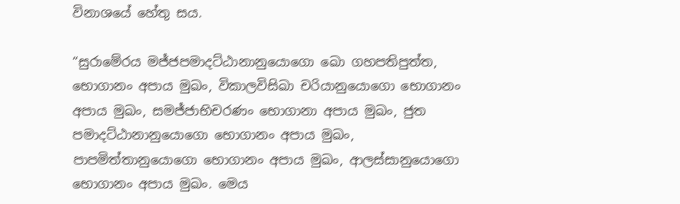විනාශයේ හේතු සය.

“සුරාමේරය මජ්ජපමාදට්ඨානානුයොගො ඛො ගහපතිපුත්ත, භොගානං අපාය මුඛං, විකාලවිසිඛා චරියානුයොගො භොගානං අපාය මුඛං, සමජ්ජාභිචරණං භොගානා අපාය මුඛං, ජුත පමාදට්ඨානානුයොගො භොගානං අපාය මුඛං, පාපමිත්තානුයොගො භොගානං අපාය මුඛං, ආලස්සානුයොගො භොගානං අපාය මුඛං. මෙය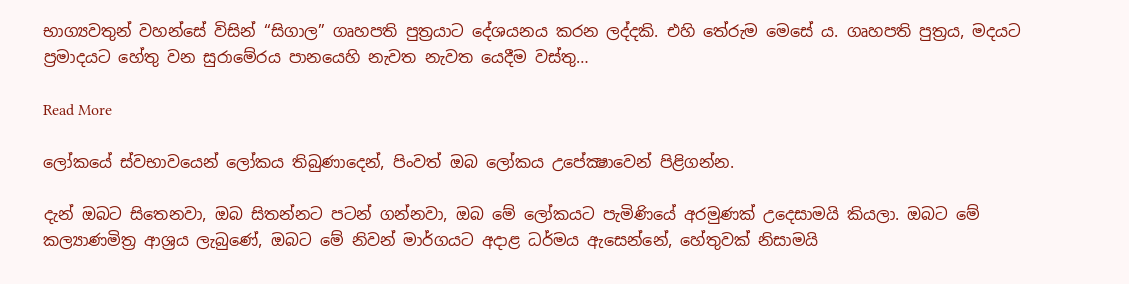භාග්‍යවතුන් වහන්සේ විසින් “සිගාල” ගෘහපති පුත්‍ර‍යාට දේශයනය කරන ලද්දකි. එහි තේරුම මෙසේ ය. ගෘහපති පුත්‍ර‍ය, මදයට ප්‍ර‍මාදයට හේතු වන සුරාමේරය පානයෙහි නැවත නැවත යෙදීම වස්තු…

Read More

ලෝකයේ ස්‌වභාවයෙන් ලෝකය තිබුණාදෙන්, පිංවත් ඔබ ලෝකය උපේක්‍ෂාවෙන් පිළිගන්න.

දැන් ඔබට සිතෙනවා, ඔබ සිතන්නට පටන් ගන්නවා, ඔබ මේ ලෝකයට පැමිණියේ අරමුණක්‌ උදෙසාමයි කියලා. ඔබට මේ කල්‍යාණමිත්‍ර ආශ්‍රය ලැබුණේ, ඔබට මේ නිවන් මාර්ගයට අදාළ ධර්මය ඇසෙන්නේ, හේතුවක්‌ නිසාමයි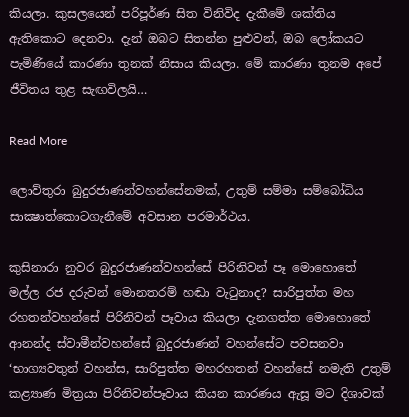කියලා. කුසලයෙන් පරිපූර්ණ සිත විනිවිද දැකීමේ ශක්‌තිය ඇතිකොට දෙනවා. දැන් ඔබට සිතන්න පුළුවන්, ඔබ ලෝකයට පැමිණියේ කාරණා තුනක්‌ නිසාය කියලා. මේ කාරණා තුනම අපේ ජීවිතය තුළ සැඟවිලයි…

Read More

ලොව්තුරා බුදුරජාණන්වහන්සේනමක්‌, උතුම් සම්මා සම්බෝධිය සාක්‍ෂාත්කොටගැනීමේ අවසාන පරමාර්ථය.

කුසිනාරා නුවර බුදුරජාණන්වහන්සේ පිරිනිවන් පෑ මොහොතේ මල්ල රජ දරුවන් මොනතරම් හඬා වැටුනාද? සාරිපුත්ත මහ රහතන්වහන්සේ පිරිනිවන් පෑවාය කියලා දැනගත්ත මොහොතේ ආනන්ද ස්‌වාමීන්වහන්සේ බුදුරජාණන් වහන්සේට පවසනවා ‘භාග්‍යවතුන් වහන්ස, සාරිපුත්ත මහරහතන් වහන්සේ නමැති උතුම් කළ්‍යාණ මිත්‍රයා පිරිනිවන්පෑවාය කියන කාරණය ඇසූ මට දිශාවක්‌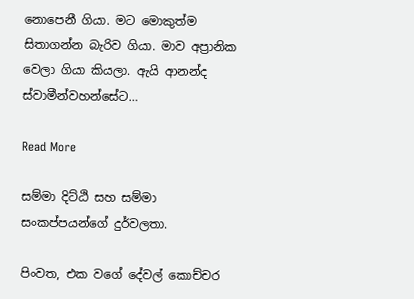නොපෙනී ගියා. මට මොකුත්ම සිතාගන්න බැරිව ගියා. මාව අප්‍රානික වෙලා ගියා කියලා. ඇයි ආනන්ද ස්‌වාමීන්වහන්සේට…

Read More

සම්මා දිට්ඨි සහ සම්මා සංකප්පයන්ගේ දුර්වලතා.

පිංවත, එක වගේ දේවල් කොච්චර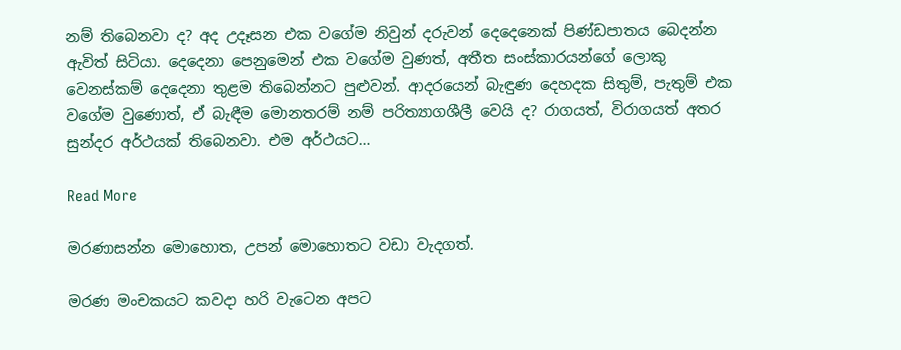නම් තිබෙනවා ද? අද උදෑසන එක වගේම නිවුන් දරුවන් දෙදෙනෙක් පිණ්ඩපාතය බෙදන්න ඇවිත් සිටියා. දෙදෙනා පෙනුමෙන් එක වගේම වුණත්, අතීත සංස්කාරයන්ගේ ලොකු වෙනස්කම් දෙදෙනා තුළම තිබෙන්නට පුළුවන්. ආදරයෙන් බැඳුණ දෙහදක සිතුම්, පැතුම් එක වගේම වුණොත්, ඒ බැඳීම මොනතරම් නම් පරිත්‍යාගශීලී වෙයි ද? රාගයත්, විරාගයත් අතර සුන්දර අර්ථයක් තිබෙනවා. එම අර්ථයට…

Read More

මරණාසන්න මොහොත, උපන් මොහොතට වඩා වැදගත්.

මරණ මංචකයට කවදා හරි වැටෙන අපට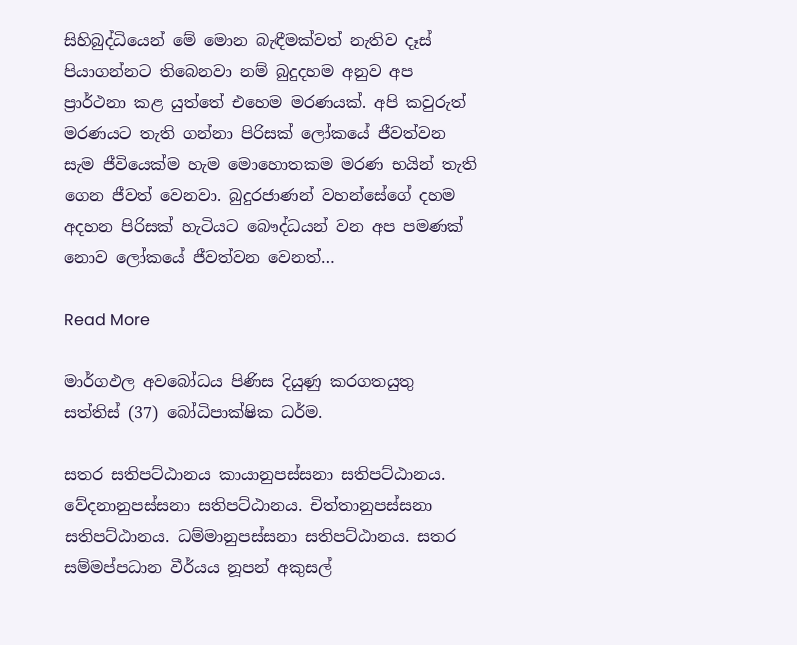සිහිබුද්ධියෙන් මේ මොන බැඳීමක්වත් නැතිව දෑස් පියාගන්නට තිබෙනවා නම් බුදුදහම අනුව අප ප්‍රාර්ථනා කළ යුත්තේ එහෙම මරණයක්. අපි කවුරුත් මරණයට තැති ගන්නා පිරිසක් ලෝකයේ ජීවත්වන සැම ජීවියෙක්ම හැම මොහොතකම මරණ භයින් තැති ගෙන ජීවත් වෙනවා. බුදුරජාණන් වහන්සේගේ දහම අදහන පිරිසක් හැටියට බෞද්ධයන් වන අප පමණක් නොව ලෝකයේ ජීවත්වන වෙනත්…

Read More

මාර්ගඵල අවබෝධය පිණිස දියුණු කරගතයුතු සත්තිස් (37) බෝධිපාක්ෂික ධර්ම.

සතර සතිපට්ඨානය කායානුපස්සනා සතිපට්ඨානය. වේදනානුපස්සනා සතිපට්ඨානය. චිත්තානුපස්සනා සතිපට්ඨානය. ධම්මානුපස්සනා සතිපට්ඨානය. සතර සම්මප්පධාන වීර්යය නූපන් අකුසල්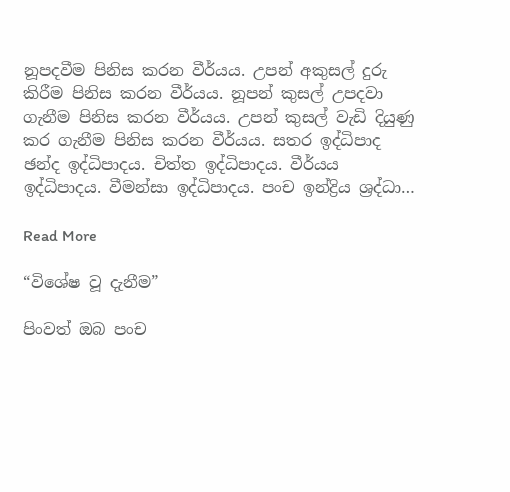නූපදවීම පිනිස කරන වීර්යය. උපන් අකුසල් දුරු කිරීම පිනිස කරන වීර්යය. නූපන් කුසල් උපදවා ගැනීම පිනිස කරන වීර්යය. උපන් කුසල් වැඩි දියුණු කර ගැනීම පිනිස කරන වීර්යය. සතර ඉද්ධිපාද ඡන්ද ඉද්ධිපාදය. චිත්ත ඉද්ධිපාදය. වීර්යය ඉද්ධිපාදය. වීමන්සා ඉද්ධිපාදය. පංච ඉන්ද්‍රිය ශ්‍රද්ධා…

Read More

“විශේෂ වූ දැනීම”

පිංවත් ඔබ පංච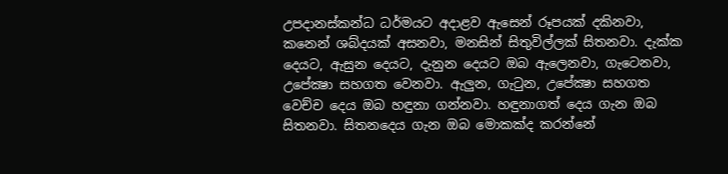උපදානස්‌කන්ධ ධර්මයට අදාළව ඇසෙන් රූපයක්‌ දකිනවා, කනෙන් ශබ්දයක්‌ අසනවා, මනසින් සිතුවිල්ලක්‌ සිතනවා. දැක්‌ක දෙයට, ඇසුන දෙයට, දැනුන දෙයට ඔබ ඇලෙනවා, ගැටෙනවා, උපේක්‍ෂා සහගත වෙනවා. ඇලුන, ගැටුන, උපේක්‍ෂා සහගත වෙච්ච දෙය ඔබ හඳුනා ගන්නවා. හඳුනාගත් දෙය ගැන ඔබ සිතනවා. සිතනදෙය ගැන ඔබ මොකක්‌ද කරන්නේ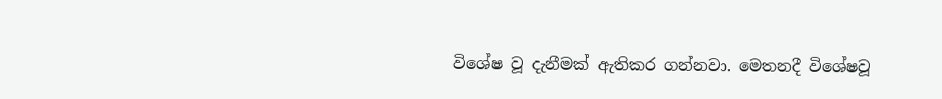විශේෂ වූ දැනීමක්‌ ඇතිකර ගන්නවා. මෙතනදී විශේෂවූ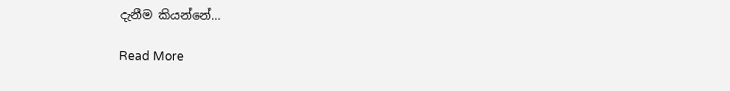දැනීම කියන්නේ…

Read More